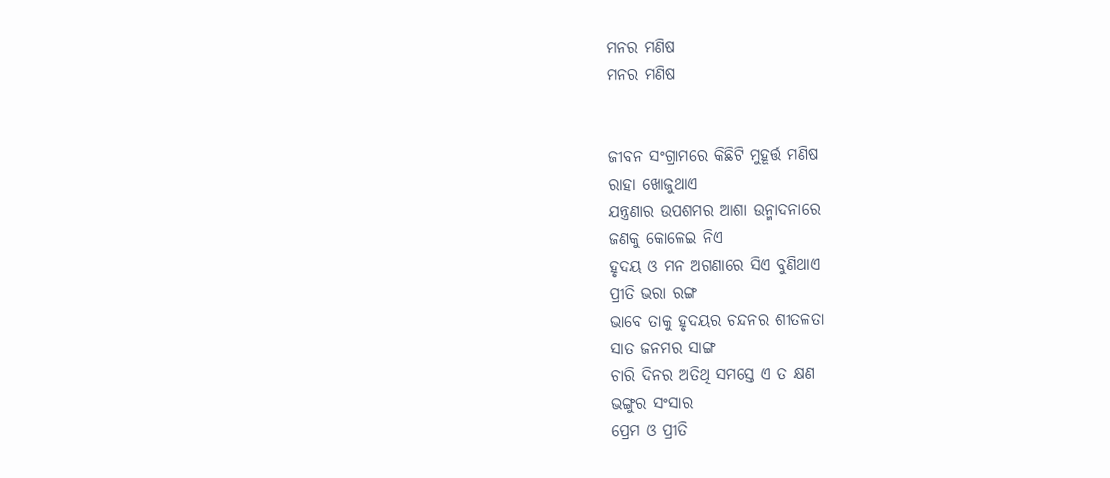ମନର ମଣିଷ
ମନର ମଣିଷ


ଜୀବନ ସଂଗ୍ରାମରେ କିଛିଟି ମୁହୂର୍ତ୍ତ ମଣିଷ
ରାହା ଖୋଜୁଥାଏ
ଯନ୍ତ୍ରଣାର ଉପଶମର ଆଶା ଉନ୍ମାଦନାରେ
ଜଣକୁ କୋଳେଇ ନିଏ
ହୃଦୟ ଓ ମନ ଅଗଣାରେ ସିଏ ବୁଣିଥାଏ
ପ୍ରୀତି ଭରା ରଙ୍ଗ
ଭାବେ ତାକୁ ହୃଦୟର ଚନ୍ଦନର ଶୀତଳତା
ସାତ ଜନମର ସାଙ୍ଗ
ଚାରି ଦିନର ଅତିଥି ସମସ୍ତେ ଏ ତ କ୍ଷଣ
ଭଙ୍ଗୁର ସଂସାର
ପ୍ରେମ ଓ ପ୍ରୀତି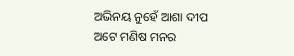ଅଭିନୟ ନୁହେଁ ଆଶା ଦୀପ
ଅଟେ ମଣିଷ ମନର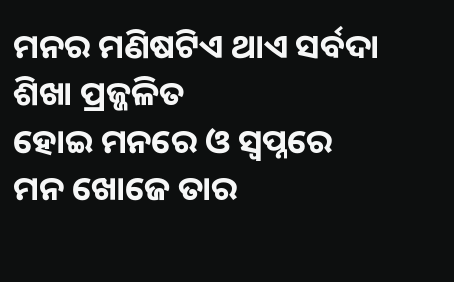ମନର ମଣିଷଟିଏ ଥାଏ ସର୍ବଦା ଶିଖା ପ୍ରଜ୍ଜଳିତ
ହୋଇ ମନରେ ଓ ସ୍ୱପ୍ନରେ
ମନ ଖୋଜେ ତାର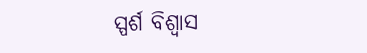ସ୍ପର୍ଶ ବିଶ୍ୱାସ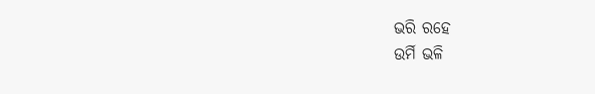ଭରି ରହେ
ଉର୍ମି ଭଳି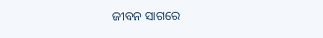ଜୀବନ ସାଗରେ